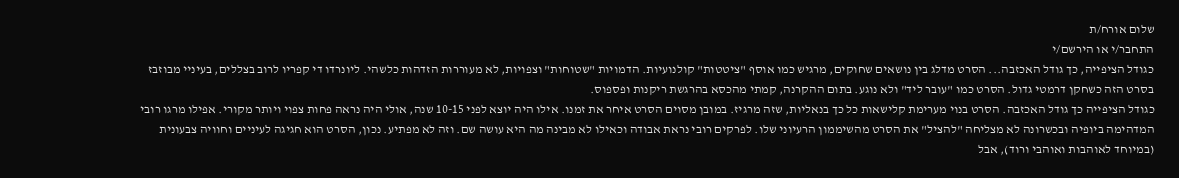שלום אורח/ת
התחבר/י או הירשם/י
כגודל הציפייה, כך גודל האכזבה... הסרט מדלג בין נושאים שחוקים, מרגיש כמו אוסף "ציטטות" קולנועיות. הדמויות "שטוחות" וצפויות, לא מעוררות הזדהות כלשהי. ליונרדו די קפריו לרוב בצללים, בעיניי מבוזבז בסרט הזה כשחקן דרמטי גדול. הסרט כמו "עובר ליד" ולא נוגע. בתום ההקרנה, קמתי מהכסא בהרגשת ריקנות ופספוס.
כגודל הציפייה כך גודל האכזבה. הסרט בנוי מערימת קלישאות כל כך בנאליות, שזה מרגיז. במובן מסוים הסרט איחר את זמנו. אילו היה יוצא לפני 10-15 שנה, אולי היה נראה פחות צפוי ויותר מקורי. אפילו מרגו רובי המדהימה ביופיה ובכשרונה לא מצליחה "להציל" את הסרט מהשיממון הרעיוני שלו. לפרקים רובי נראת אבודה וכאילו לא מבינה מה היא עושה שם. וזה לא מפתיע. נכון, הסרט הוא חגיגה לעיניים וחוויה צבעונית (במיוחד לאוהבות ואוהבי ורוד), אבל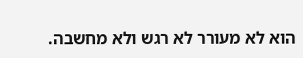הוא לא מעורר לא רגש ולא מחשבה.